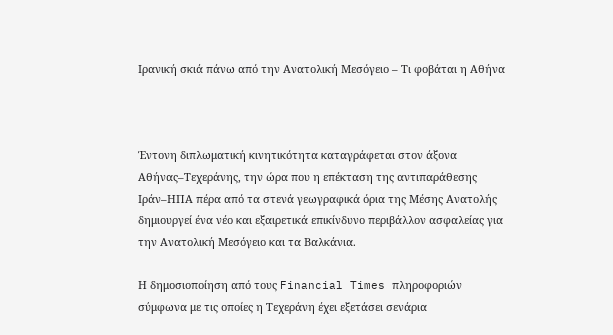Ιρανική σκιά πάνω από την Ανατολική Μεσόγειο – Τι φοβάται η Αθήνα



Έντονη διπλωματική κινητικότητα καταγράφεται στον άξονα Αθήνας–Τεχεράνης, την ώρα που η επέκταση της αντιπαράθεσης Ιράν–ΗΠΑ πέρα από τα στενά γεωγραφικά όρια της Μέσης Ανατολής δημιουργεί ένα νέο και εξαιρετικά επικίνδυνο περιβάλλον ασφαλείας για την Ανατολική Μεσόγειο και τα Βαλκάνια.

Η δημοσιοποίηση από τους Financial Times πληροφοριών σύμφωνα με τις οποίες η Τεχεράνη έχει εξετάσει σενάρια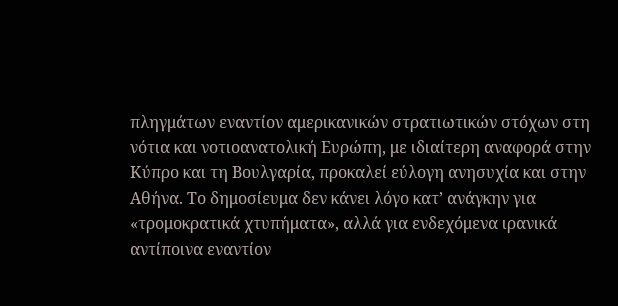πληγμάτων εναντίον αμερικανικών στρατιωτικών στόχων στη νότια και νοτιοανατολική Ευρώπη, με ιδιαίτερη αναφορά στην Κύπρο και τη Βουλγαρία, προκαλεί εύλογη ανησυχία και στην Αθήνα. Το δημοσίευμα δεν κάνει λόγο κατ’ ανάγκην για «τρομοκρατικά χτυπήματα», αλλά για ενδεχόμενα ιρανικά αντίποινα εναντίον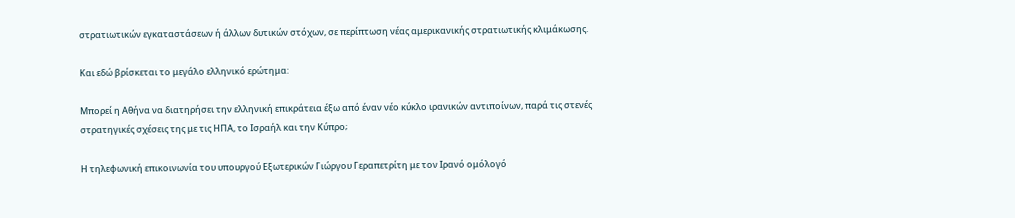στρατιωτικών εγκαταστάσεων ή άλλων δυτικών στόχων, σε περίπτωση νέας αμερικανικής στρατιωτικής κλιμάκωσης.

Και εδώ βρίσκεται το μεγάλο ελληνικό ερώτημα:

Μπορεί η Αθήνα να διατηρήσει την ελληνική επικράτεια έξω από έναν νέο κύκλο ιρανικών αντιποίνων, παρά τις στενές στρατηγικές σχέσεις της με τις ΗΠΑ, το Ισραήλ και την Κύπρο;

Η τηλεφωνική επικοινωνία του υπουργού Εξωτερικών Γιώργου Γεραπετρίτη με τον Ιρανό ομόλογό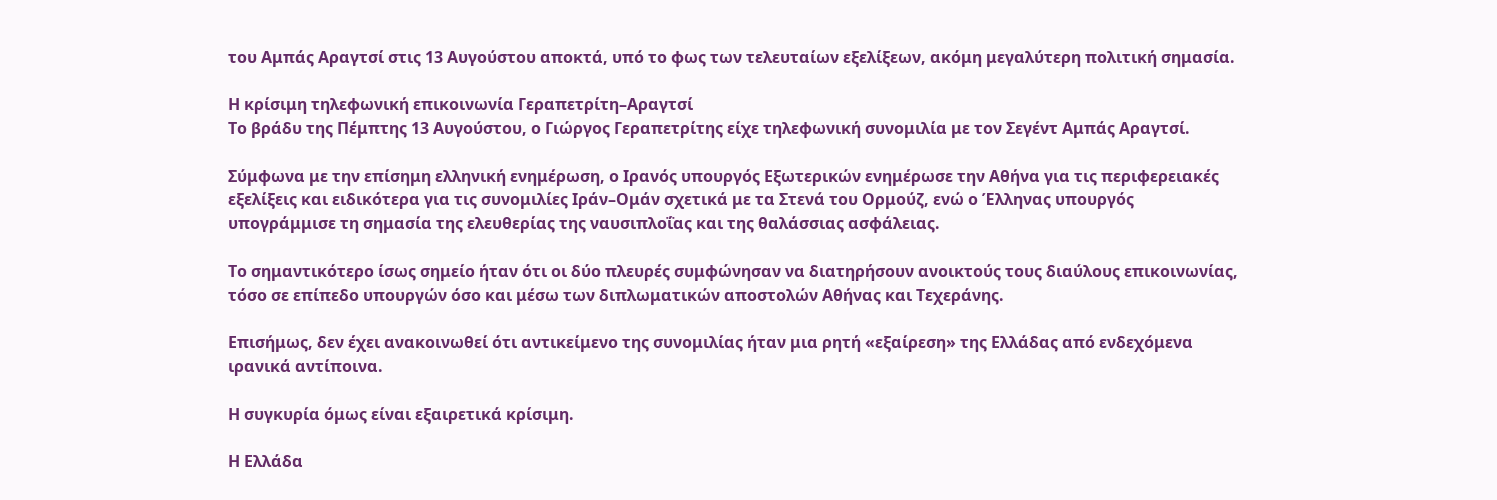του Αμπάς Αραγτσί στις 13 Αυγούστου αποκτά, υπό το φως των τελευταίων εξελίξεων, ακόμη μεγαλύτερη πολιτική σημασία.

Η κρίσιμη τηλεφωνική επικοινωνία Γεραπετρίτη–Αραγτσί
Το βράδυ της Πέμπτης 13 Αυγούστου, ο Γιώργος Γεραπετρίτης είχε τηλεφωνική συνομιλία με τον Σεγέντ Αμπάς Αραγτσί.

Σύμφωνα με την επίσημη ελληνική ενημέρωση, ο Ιρανός υπουργός Εξωτερικών ενημέρωσε την Αθήνα για τις περιφερειακές εξελίξεις και ειδικότερα για τις συνομιλίες Ιράν–Ομάν σχετικά με τα Στενά του Ορμούζ, ενώ ο Έλληνας υπουργός υπογράμμισε τη σημασία της ελευθερίας της ναυσιπλοΐας και της θαλάσσιας ασφάλειας.

Το σημαντικότερο ίσως σημείο ήταν ότι οι δύο πλευρές συμφώνησαν να διατηρήσουν ανοικτούς τους διαύλους επικοινωνίας, τόσο σε επίπεδο υπουργών όσο και μέσω των διπλωματικών αποστολών Αθήνας και Τεχεράνης.

Επισήμως, δεν έχει ανακοινωθεί ότι αντικείμενο της συνομιλίας ήταν μια ρητή «εξαίρεση» της Ελλάδας από ενδεχόμενα ιρανικά αντίποινα.

Η συγκυρία όμως είναι εξαιρετικά κρίσιμη.

Η Ελλάδα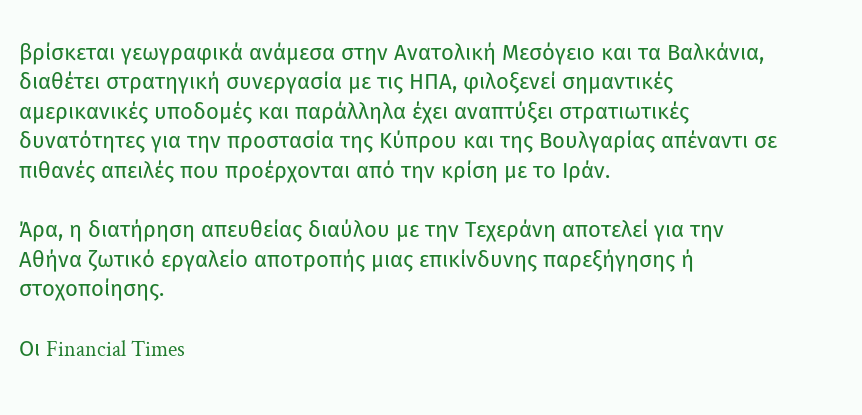βρίσκεται γεωγραφικά ανάμεσα στην Ανατολική Μεσόγειο και τα Βαλκάνια, διαθέτει στρατηγική συνεργασία με τις ΗΠΑ, φιλοξενεί σημαντικές αμερικανικές υποδομές και παράλληλα έχει αναπτύξει στρατιωτικές δυνατότητες για την προστασία της Κύπρου και της Βουλγαρίας απέναντι σε πιθανές απειλές που προέρχονται από την κρίση με το Ιράν.

Άρα, η διατήρηση απευθείας διαύλου με την Τεχεράνη αποτελεί για την Αθήνα ζωτικό εργαλείο αποτροπής μιας επικίνδυνης παρεξήγησης ή στοχοποίησης.

Οι Financial Times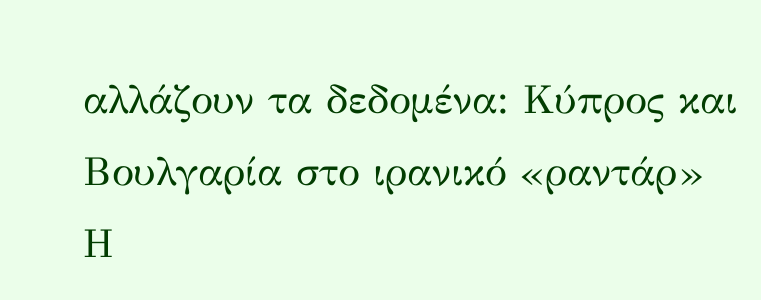αλλάζουν τα δεδομένα: Κύπρος και Βουλγαρία στο ιρανικό «ραντάρ»
Η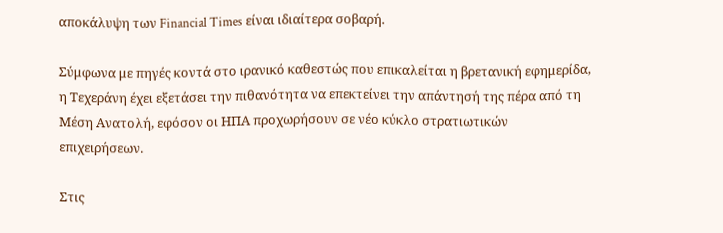αποκάλυψη των Financial Times είναι ιδιαίτερα σοβαρή.

Σύμφωνα με πηγές κοντά στο ιρανικό καθεστώς που επικαλείται η βρετανική εφημερίδα, η Τεχεράνη έχει εξετάσει την πιθανότητα να επεκτείνει την απάντησή της πέρα από τη Μέση Ανατολή, εφόσον οι ΗΠΑ προχωρήσουν σε νέο κύκλο στρατιωτικών επιχειρήσεων.

Στις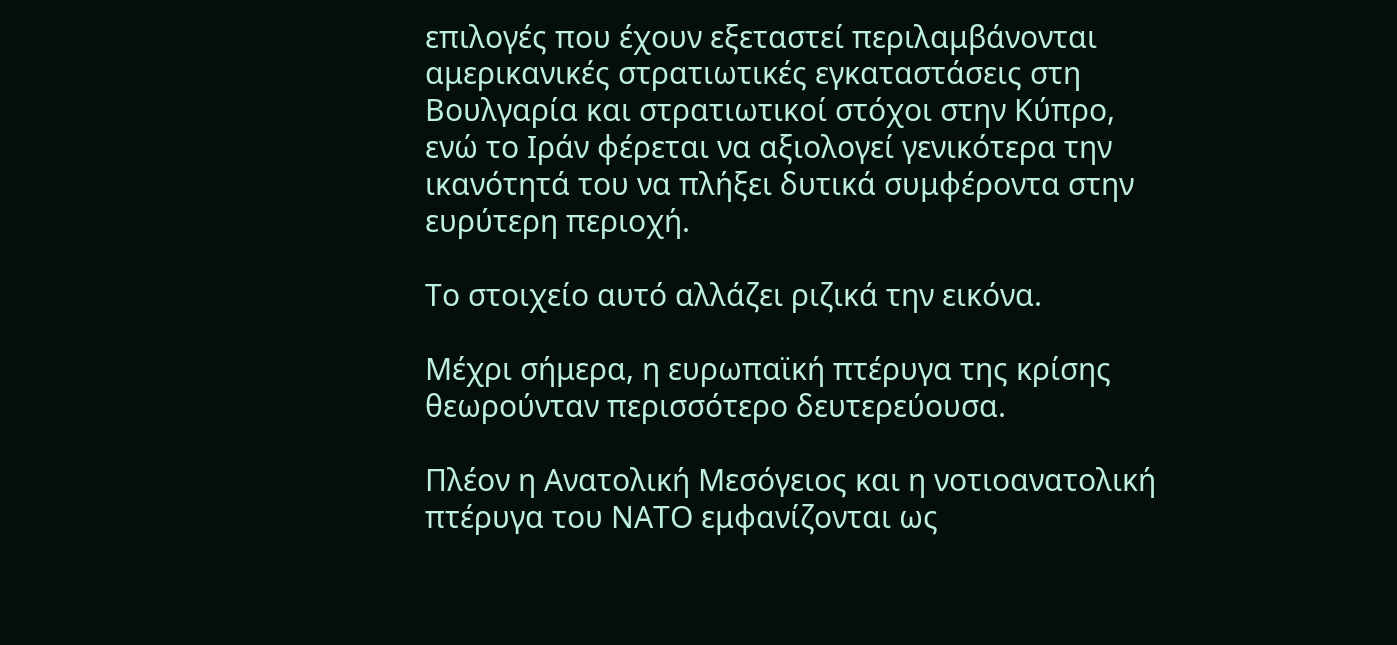επιλογές που έχουν εξεταστεί περιλαμβάνονται αμερικανικές στρατιωτικές εγκαταστάσεις στη Βουλγαρία και στρατιωτικοί στόχοι στην Κύπρο, ενώ το Ιράν φέρεται να αξιολογεί γενικότερα την ικανότητά του να πλήξει δυτικά συμφέροντα στην ευρύτερη περιοχή.

Το στοιχείο αυτό αλλάζει ριζικά την εικόνα.

Μέχρι σήμερα, η ευρωπαϊκή πτέρυγα της κρίσης θεωρούνταν περισσότερο δευτερεύουσα.

Πλέον η Ανατολική Μεσόγειος και η νοτιοανατολική πτέρυγα του ΝΑΤΟ εμφανίζονται ως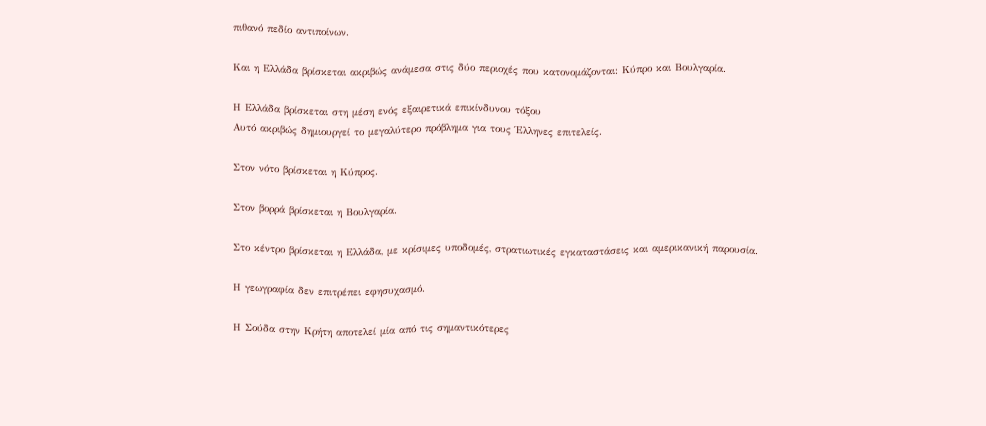πιθανό πεδίο αντιποίνων.

Και η Ελλάδα βρίσκεται ακριβώς ανάμεσα στις δύο περιοχές που κατονομάζονται: Κύπρο και Βουλγαρία.

Η Ελλάδα βρίσκεται στη μέση ενός εξαιρετικά επικίνδυνου τόξου
Αυτό ακριβώς δημιουργεί το μεγαλύτερο πρόβλημα για τους Έλληνες επιτελείς.

Στον νότο βρίσκεται η Κύπρος.

Στον βορρά βρίσκεται η Βουλγαρία.

Στο κέντρο βρίσκεται η Ελλάδα, με κρίσιμες υποδομές, στρατιωτικές εγκαταστάσεις και αμερικανική παρουσία.

Η γεωγραφία δεν επιτρέπει εφησυχασμό.

Η Σούδα στην Κρήτη αποτελεί μία από τις σημαντικότερες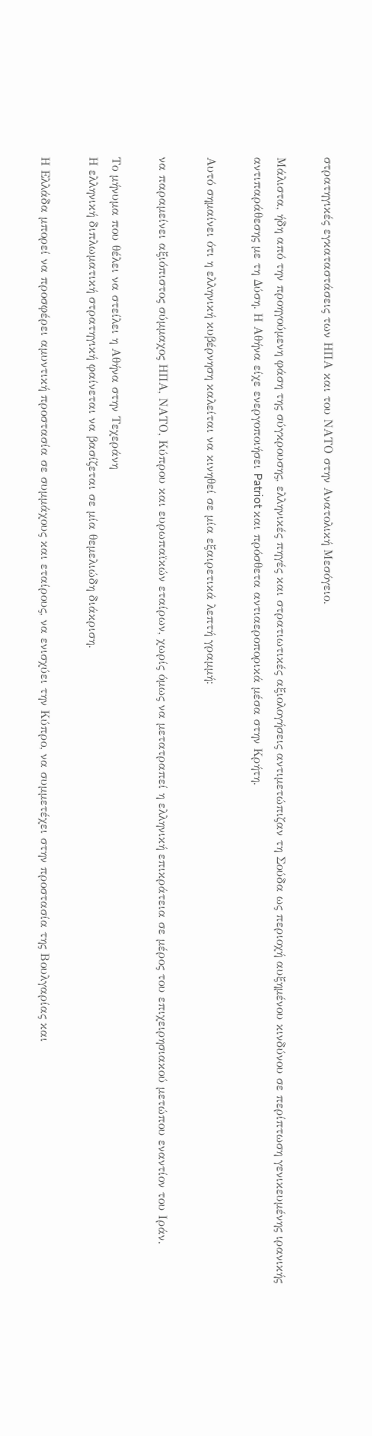στρατηγικές εγκαταστάσεις των ΗΠΑ και του ΝΑΤΟ στην Ανατολική Μεσόγειο.

Μάλιστα, ήδη από την προηγούμενη φάση της σύγκρουσης, ελληνικές πηγές και στρατιωτικές αξιολογήσεις αντιμετώπιζαν τη Σούδα ως περιοχή αυξημένου κινδύνου σε περίπτωση γενικευμένης ιρανικής αντιπαράθεσης με τη Δύση. Η Αθήνα είχε ενεργοποιήσει Patriot και πρόσθετα αντιαεροπορικά μέσα στην Κρήτη.

Αυτό σημαίνει ότι η ελληνική κυβέρνηση καλείται να κινηθεί σε μία εξαιρετικά λεπτή γραμμή:

να παραμείνει αξιόπιστος σύμμαχος ΗΠΑ, ΝΑΤΟ, Κύπρου και ευρωπαϊκών εταίρων, χωρίς όμως να μετατραπεί η ελληνική επικράτεια σε μέρος του επιχειρησιακού μετώπου εναντίον του Ιράν.

Το μήνυμα που θέλει να στείλει η Αθήνα στην Τεχεράνη
Η ελληνική διπλωματική στρατηγική φαίνεται να βασίζεται σε μία θεμελιώδη διάκριση.

Η Ελλάδα μπορεί να προσφέρει αμυντική προστασία σε συμμάχους και εταίρους, να ενισχύει την Κύπρο, να συμμετέχει στην προστασία της Βουλγαρίας και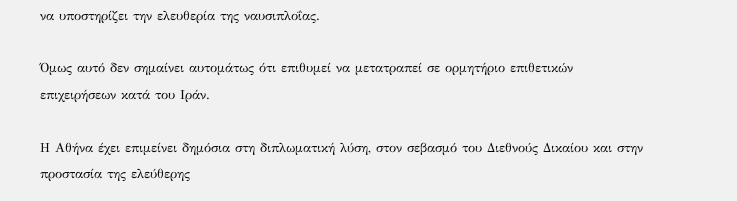να υποστηρίζει την ελευθερία της ναυσιπλοΐας.

Όμως αυτό δεν σημαίνει αυτομάτως ότι επιθυμεί να μετατραπεί σε ορμητήριο επιθετικών επιχειρήσεων κατά του Ιράν.

Η Αθήνα έχει επιμείνει δημόσια στη διπλωματική λύση, στον σεβασμό του Διεθνούς Δικαίου και στην προστασία της ελεύθερης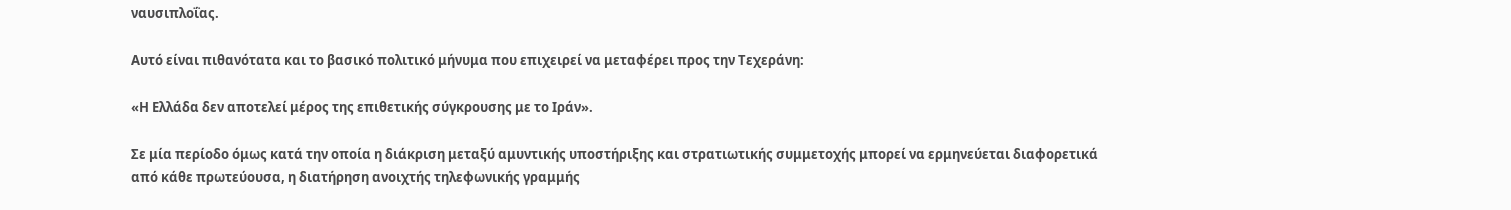ναυσιπλοΐας.

Αυτό είναι πιθανότατα και το βασικό πολιτικό μήνυμα που επιχειρεί να μεταφέρει προς την Τεχεράνη:

«Η Ελλάδα δεν αποτελεί μέρος της επιθετικής σύγκρουσης με το Ιράν».

Σε μία περίοδο όμως κατά την οποία η διάκριση μεταξύ αμυντικής υποστήριξης και στρατιωτικής συμμετοχής μπορεί να ερμηνεύεται διαφορετικά από κάθε πρωτεύουσα, η διατήρηση ανοιχτής τηλεφωνικής γραμμής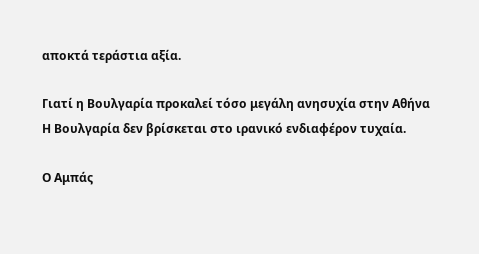αποκτά τεράστια αξία.

Γιατί η Βουλγαρία προκαλεί τόσο μεγάλη ανησυχία στην Αθήνα
Η Βουλγαρία δεν βρίσκεται στο ιρανικό ενδιαφέρον τυχαία.

Ο Αμπάς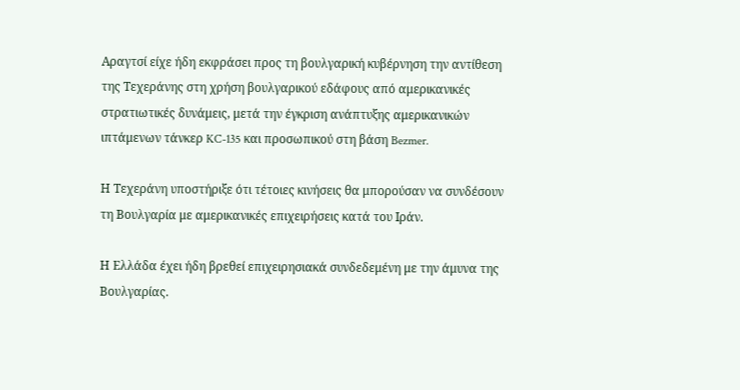Αραγτσί είχε ήδη εκφράσει προς τη βουλγαρική κυβέρνηση την αντίθεση της Τεχεράνης στη χρήση βουλγαρικού εδάφους από αμερικανικές στρατιωτικές δυνάμεις, μετά την έγκριση ανάπτυξης αμερικανικών ιπτάμενων τάνκερ KC-135 και προσωπικού στη βάση Bezmer.

Η Τεχεράνη υποστήριξε ότι τέτοιες κινήσεις θα μπορούσαν να συνδέσουν τη Βουλγαρία με αμερικανικές επιχειρήσεις κατά του Ιράν.

Η Ελλάδα έχει ήδη βρεθεί επιχειρησιακά συνδεδεμένη με την άμυνα της Βουλγαρίας.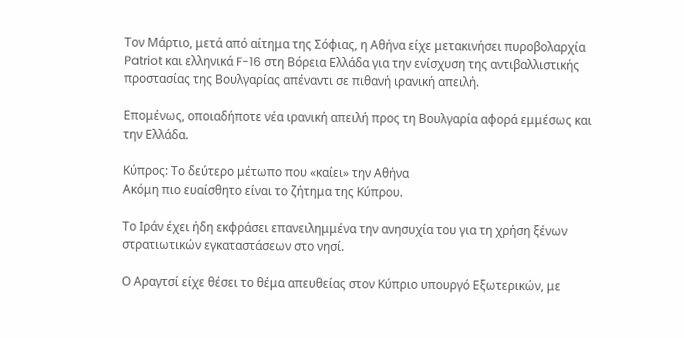Τον Μάρτιο, μετά από αίτημα της Σόφιας, η Αθήνα είχε μετακινήσει πυροβολαρχία Patriot και ελληνικά F-16 στη Βόρεια Ελλάδα για την ενίσχυση της αντιβαλλιστικής προστασίας της Βουλγαρίας απέναντι σε πιθανή ιρανική απειλή.

Επομένως, οποιαδήποτε νέα ιρανική απειλή προς τη Βουλγαρία αφορά εμμέσως και την Ελλάδα.

Κύπρος: Το δεύτερο μέτωπο που «καίει» την Αθήνα
Ακόμη πιο ευαίσθητο είναι το ζήτημα της Κύπρου.

Το Ιράν έχει ήδη εκφράσει επανειλημμένα την ανησυχία του για τη χρήση ξένων στρατιωτικών εγκαταστάσεων στο νησί.

Ο Αραγτσί είχε θέσει το θέμα απευθείας στον Κύπριο υπουργό Εξωτερικών, με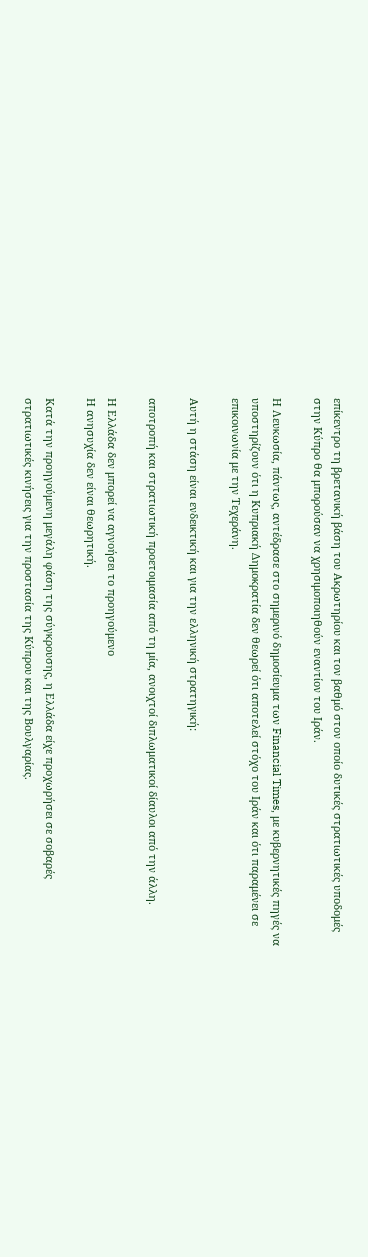επίκεντρο τη βρετανική βάση του Ακρωτηρίου και τον βαθμό στον οποίο δυτικές στρατιωτικές υποδομές στην Κύπρο θα μπορούσαν να χρησιμοποιηθούν εναντίον του Ιράν.

Η Λευκωσία, πάντως, αντέδρασε στο σημερινό δημοσίευμα των Financial Times, με κυβερνητικές πηγές να υποστηρίζουν ότι η Κυπριακή Δημοκρατία δεν θεωρεί ότι αποτελεί στόχο του Ιράν και ότι παραμένει σε επικοινωνία με την Τεχεράνη.

Αυτή η στάση είναι ενδεικτική και για την ελληνική στρατηγική:

αποτροπή και στρατιωτική προετοιμασία από τη μία, ανοιχτοί διπλωματικοί δίαυλοι από την άλλη.

Η Ελλάδα δεν μπορεί να αγνοήσει το προηγούμενο
Η ανησυχία δεν είναι θεωρητική.

Κατά την προηγούμενη μεγάλη φάση της σύγκρουσης, η Ελλάδα είχε προχωρήσει σε σοβαρές στρατιωτικές κινήσεις για την προστασία της Κύπρου και της Βουλγαρίας.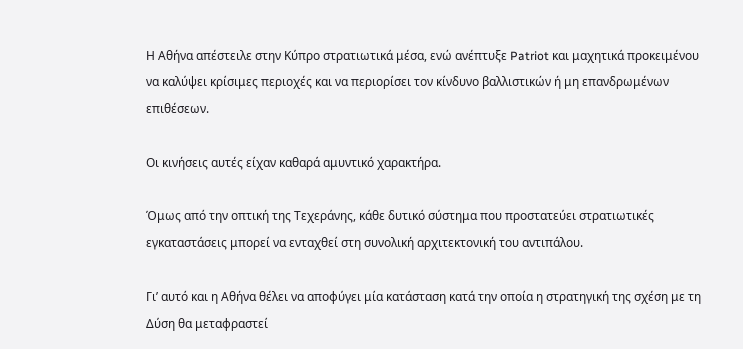Η Αθήνα απέστειλε στην Κύπρο στρατιωτικά μέσα, ενώ ανέπτυξε Patriot και μαχητικά προκειμένου να καλύψει κρίσιμες περιοχές και να περιορίσει τον κίνδυνο βαλλιστικών ή μη επανδρωμένων επιθέσεων.

Οι κινήσεις αυτές είχαν καθαρά αμυντικό χαρακτήρα.

Όμως από την οπτική της Τεχεράνης, κάθε δυτικό σύστημα που προστατεύει στρατιωτικές εγκαταστάσεις μπορεί να ενταχθεί στη συνολική αρχιτεκτονική του αντιπάλου.

Γι’ αυτό και η Αθήνα θέλει να αποφύγει μία κατάσταση κατά την οποία η στρατηγική της σχέση με τη Δύση θα μεταφραστεί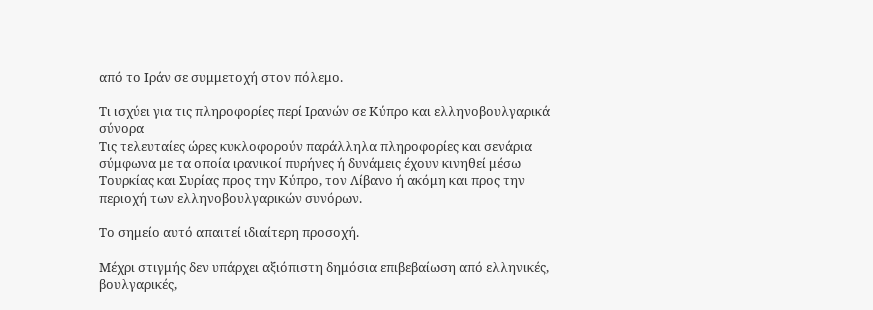από το Ιράν σε συμμετοχή στον πόλεμο.

Τι ισχύει για τις πληροφορίες περί Ιρανών σε Κύπρο και ελληνοβουλγαρικά σύνορα
Τις τελευταίες ώρες κυκλοφορούν παράλληλα πληροφορίες και σενάρια σύμφωνα με τα οποία ιρανικοί πυρήνες ή δυνάμεις έχουν κινηθεί μέσω Τουρκίας και Συρίας προς την Κύπρο, τον Λίβανο ή ακόμη και προς την περιοχή των ελληνοβουλγαρικών συνόρων.

Το σημείο αυτό απαιτεί ιδιαίτερη προσοχή.

Μέχρι στιγμής δεν υπάρχει αξιόπιστη δημόσια επιβεβαίωση από ελληνικές, βουλγαρικές,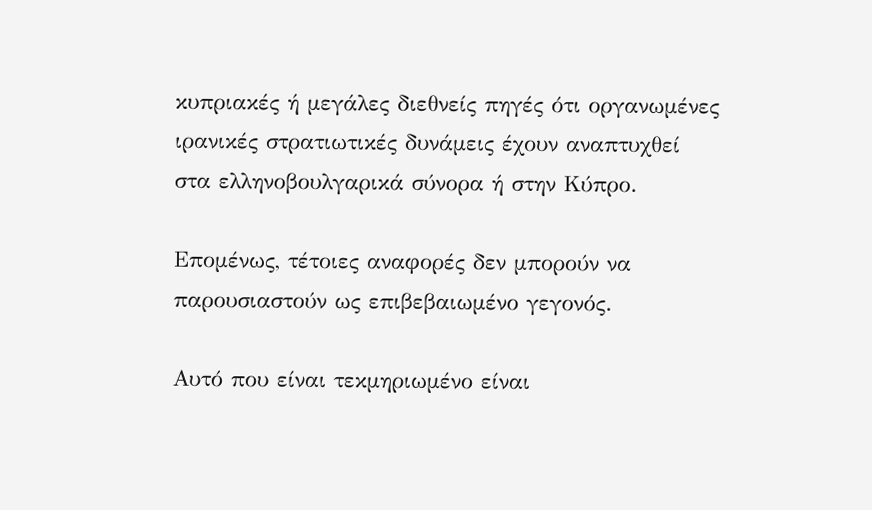κυπριακές ή μεγάλες διεθνείς πηγές ότι οργανωμένες ιρανικές στρατιωτικές δυνάμεις έχουν αναπτυχθεί στα ελληνοβουλγαρικά σύνορα ή στην Κύπρο.

Επομένως, τέτοιες αναφορές δεν μπορούν να παρουσιαστούν ως επιβεβαιωμένο γεγονός.

Αυτό που είναι τεκμηριωμένο είναι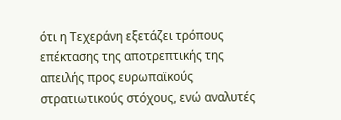ότι η Τεχεράνη εξετάζει τρόπους επέκτασης της αποτρεπτικής της απειλής προς ευρωπαϊκούς στρατιωτικούς στόχους, ενώ αναλυτές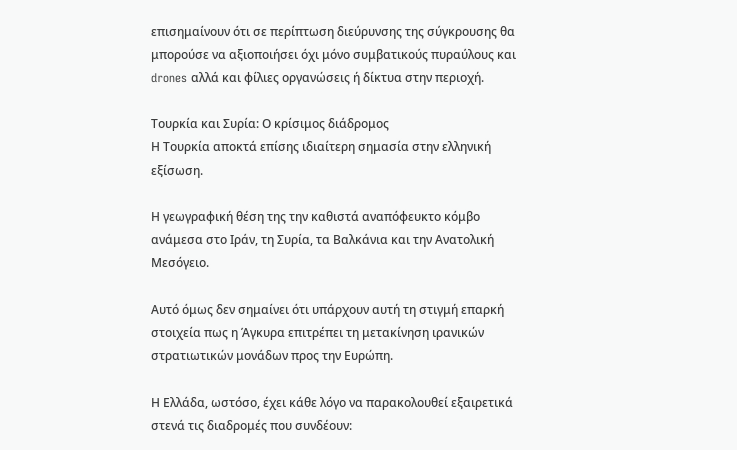επισημαίνουν ότι σε περίπτωση διεύρυνσης της σύγκρουσης θα μπορούσε να αξιοποιήσει όχι μόνο συμβατικούς πυραύλους και drones αλλά και φίλιες οργανώσεις ή δίκτυα στην περιοχή.

Τουρκία και Συρία: Ο κρίσιμος διάδρομος
Η Τουρκία αποκτά επίσης ιδιαίτερη σημασία στην ελληνική εξίσωση.

Η γεωγραφική θέση της την καθιστά αναπόφευκτο κόμβο ανάμεσα στο Ιράν, τη Συρία, τα Βαλκάνια και την Ανατολική Μεσόγειο.

Αυτό όμως δεν σημαίνει ότι υπάρχουν αυτή τη στιγμή επαρκή στοιχεία πως η Άγκυρα επιτρέπει τη μετακίνηση ιρανικών στρατιωτικών μονάδων προς την Ευρώπη.

Η Ελλάδα, ωστόσο, έχει κάθε λόγο να παρακολουθεί εξαιρετικά στενά τις διαδρομές που συνδέουν: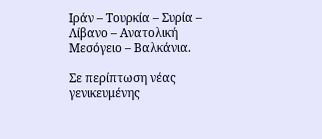Ιράν – Τουρκία – Συρία – Λίβανο – Ανατολική Μεσόγειο – Βαλκάνια.

Σε περίπτωση νέας γενικευμένης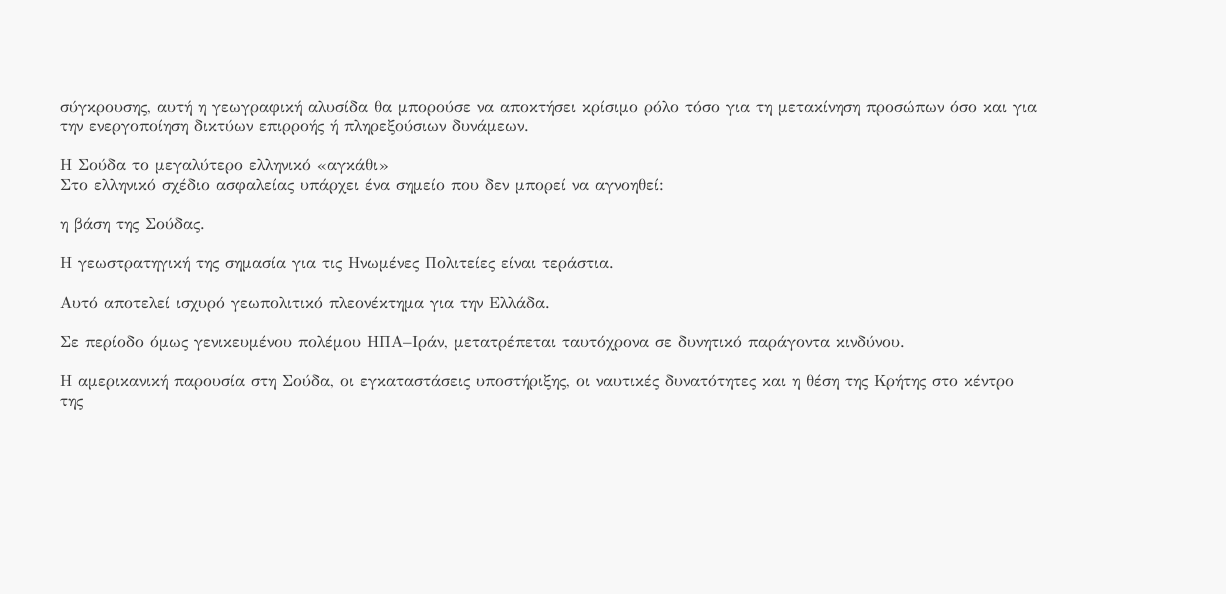σύγκρουσης, αυτή η γεωγραφική αλυσίδα θα μπορούσε να αποκτήσει κρίσιμο ρόλο τόσο για τη μετακίνηση προσώπων όσο και για την ενεργοποίηση δικτύων επιρροής ή πληρεξούσιων δυνάμεων.

Η Σούδα το μεγαλύτερο ελληνικό «αγκάθι»
Στο ελληνικό σχέδιο ασφαλείας υπάρχει ένα σημείο που δεν μπορεί να αγνοηθεί:

η βάση της Σούδας.

Η γεωστρατηγική της σημασία για τις Ηνωμένες Πολιτείες είναι τεράστια.

Αυτό αποτελεί ισχυρό γεωπολιτικό πλεονέκτημα για την Ελλάδα.

Σε περίοδο όμως γενικευμένου πολέμου ΗΠΑ–Ιράν, μετατρέπεται ταυτόχρονα σε δυνητικό παράγοντα κινδύνου.

Η αμερικανική παρουσία στη Σούδα, οι εγκαταστάσεις υποστήριξης, οι ναυτικές δυνατότητες και η θέση της Κρήτης στο κέντρο της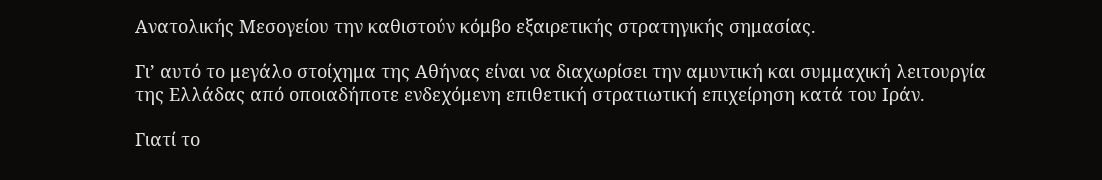Ανατολικής Μεσογείου την καθιστούν κόμβο εξαιρετικής στρατηγικής σημασίας.

Γι’ αυτό το μεγάλο στοίχημα της Αθήνας είναι να διαχωρίσει την αμυντική και συμμαχική λειτουργία της Ελλάδας από οποιαδήποτε ενδεχόμενη επιθετική στρατιωτική επιχείρηση κατά του Ιράν.

Γιατί το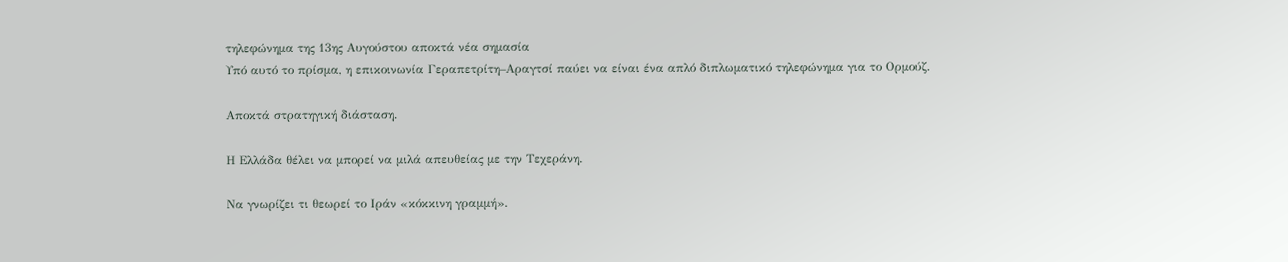τηλεφώνημα της 13ης Αυγούστου αποκτά νέα σημασία
Υπό αυτό το πρίσμα, η επικοινωνία Γεραπετρίτη–Αραγτσί παύει να είναι ένα απλό διπλωματικό τηλεφώνημα για το Ορμούζ.

Αποκτά στρατηγική διάσταση.

Η Ελλάδα θέλει να μπορεί να μιλά απευθείας με την Τεχεράνη.

Να γνωρίζει τι θεωρεί το Ιράν «κόκκινη γραμμή».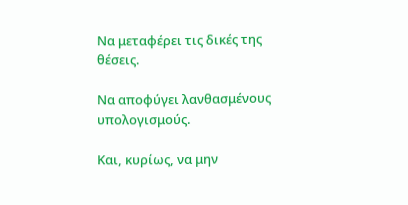Να μεταφέρει τις δικές της θέσεις.

Να αποφύγει λανθασμένους υπολογισμούς.

Και, κυρίως, να μην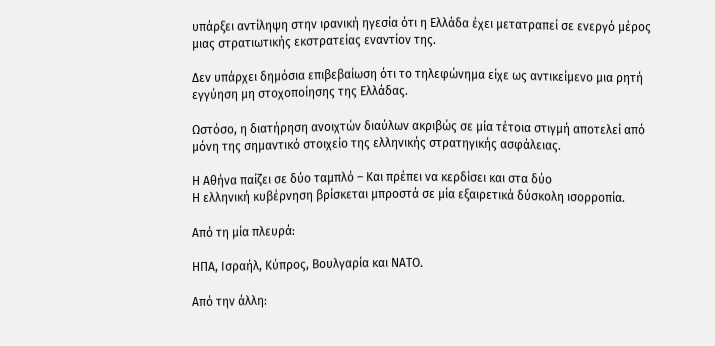υπάρξει αντίληψη στην ιρανική ηγεσία ότι η Ελλάδα έχει μετατραπεί σε ενεργό μέρος μιας στρατιωτικής εκστρατείας εναντίον της.

Δεν υπάρχει δημόσια επιβεβαίωση ότι το τηλεφώνημα είχε ως αντικείμενο μια ρητή εγγύηση μη στοχοποίησης της Ελλάδας.

Ωστόσο, η διατήρηση ανοιχτών διαύλων ακριβώς σε μία τέτοια στιγμή αποτελεί από μόνη της σημαντικό στοιχείο της ελληνικής στρατηγικής ασφάλειας.

Η Αθήνα παίζει σε δύο ταμπλό – Και πρέπει να κερδίσει και στα δύο
Η ελληνική κυβέρνηση βρίσκεται μπροστά σε μία εξαιρετικά δύσκολη ισορροπία.

Από τη μία πλευρά:

ΗΠΑ, Ισραήλ, Κύπρος, Βουλγαρία και ΝΑΤΟ.

Από την άλλη: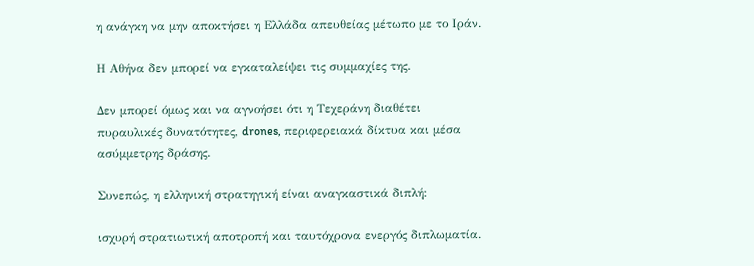η ανάγκη να μην αποκτήσει η Ελλάδα απευθείας μέτωπο με το Ιράν.

Η Αθήνα δεν μπορεί να εγκαταλείψει τις συμμαχίες της.

Δεν μπορεί όμως και να αγνοήσει ότι η Τεχεράνη διαθέτει πυραυλικές δυνατότητες, drones, περιφερειακά δίκτυα και μέσα ασύμμετρης δράσης.

Συνεπώς, η ελληνική στρατηγική είναι αναγκαστικά διπλή:

ισχυρή στρατιωτική αποτροπή και ταυτόχρονα ενεργός διπλωματία.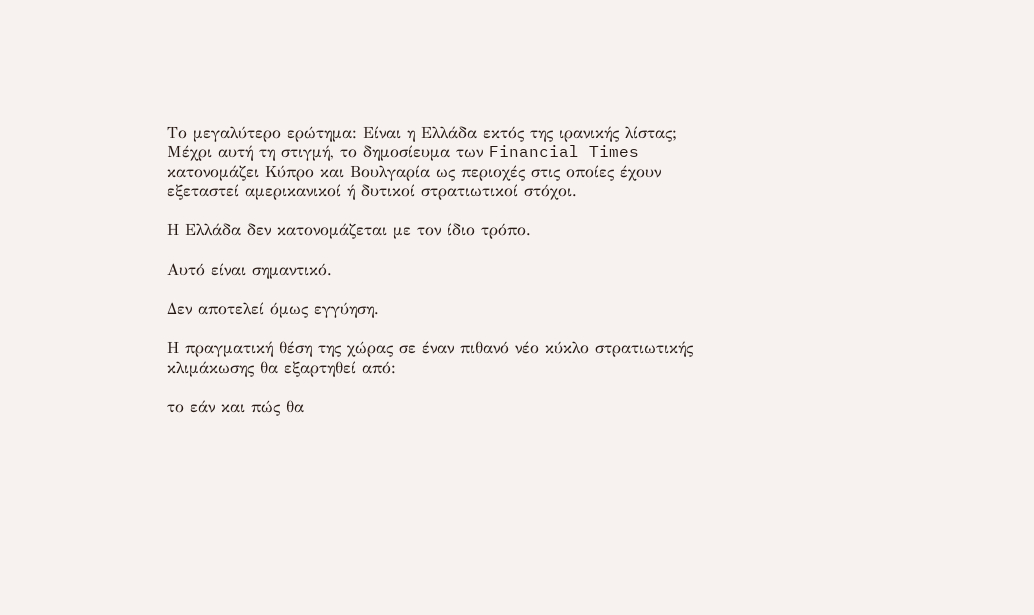Το μεγαλύτερο ερώτημα: Είναι η Ελλάδα εκτός της ιρανικής λίστας;
Μέχρι αυτή τη στιγμή, το δημοσίευμα των Financial Times κατονομάζει Κύπρο και Βουλγαρία ως περιοχές στις οποίες έχουν εξεταστεί αμερικανικοί ή δυτικοί στρατιωτικοί στόχοι.

Η Ελλάδα δεν κατονομάζεται με τον ίδιο τρόπο.

Αυτό είναι σημαντικό.

Δεν αποτελεί όμως εγγύηση.

Η πραγματική θέση της χώρας σε έναν πιθανό νέο κύκλο στρατιωτικής κλιμάκωσης θα εξαρτηθεί από:

το εάν και πώς θα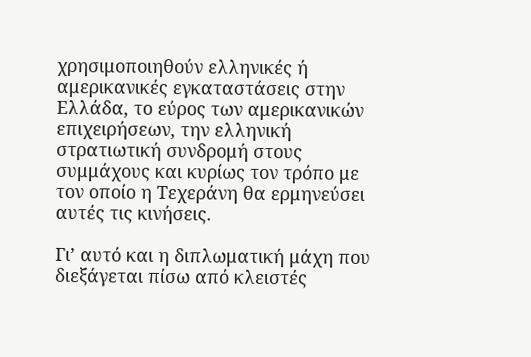χρησιμοποιηθούν ελληνικές ή αμερικανικές εγκαταστάσεις στην Ελλάδα, το εύρος των αμερικανικών επιχειρήσεων, την ελληνική στρατιωτική συνδρομή στους συμμάχους και κυρίως τον τρόπο με τον οποίο η Τεχεράνη θα ερμηνεύσει αυτές τις κινήσεις.

Γι’ αυτό και η διπλωματική μάχη που διεξάγεται πίσω από κλειστές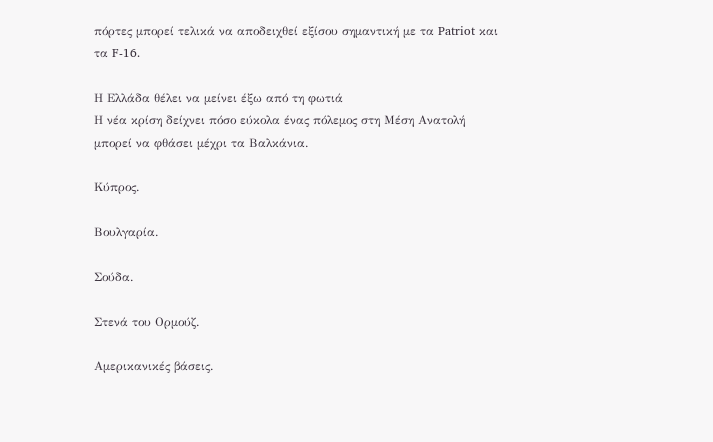πόρτες μπορεί τελικά να αποδειχθεί εξίσου σημαντική με τα Patriot και τα F-16.

Η Ελλάδα θέλει να μείνει έξω από τη φωτιά
Η νέα κρίση δείχνει πόσο εύκολα ένας πόλεμος στη Μέση Ανατολή μπορεί να φθάσει μέχρι τα Βαλκάνια.

Κύπρος.

Βουλγαρία.

Σούδα.

Στενά του Ορμούζ.

Αμερικανικές βάσεις.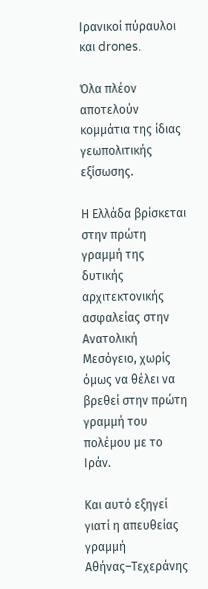Ιρανικοί πύραυλοι και drones.

Όλα πλέον αποτελούν κομμάτια της ίδιας γεωπολιτικής εξίσωσης.

Η Ελλάδα βρίσκεται στην πρώτη γραμμή της δυτικής αρχιτεκτονικής ασφαλείας στην Ανατολική Μεσόγειο, χωρίς όμως να θέλει να βρεθεί στην πρώτη γραμμή του πολέμου με το Ιράν.

Και αυτό εξηγεί γιατί η απευθείας γραμμή Αθήνας–Τεχεράνης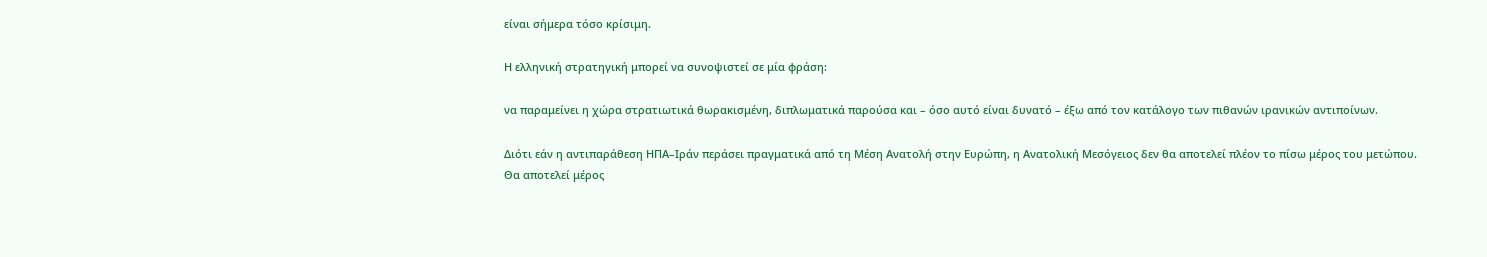είναι σήμερα τόσο κρίσιμη.

Η ελληνική στρατηγική μπορεί να συνοψιστεί σε μία φράση:

να παραμείνει η χώρα στρατιωτικά θωρακισμένη, διπλωματικά παρούσα και – όσο αυτό είναι δυνατό – έξω από τον κατάλογο των πιθανών ιρανικών αντιποίνων.

Διότι εάν η αντιπαράθεση ΗΠΑ–Ιράν περάσει πραγματικά από τη Μέση Ανατολή στην Ευρώπη, η Ανατολική Μεσόγειος δεν θα αποτελεί πλέον το πίσω μέρος του μετώπου. Θα αποτελεί μέρος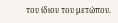του ίδιου του μετώπου.